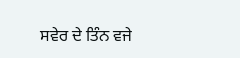ਸਵੇਰ ਦੇ ਤਿੰਨ ਵਜੇ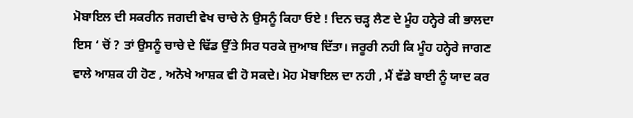ਮੋਬਾਇਲ ਦੀ ਸਕਰੀਨ ਜਗਦੀ ਵੇਖ ਚਾਚੇ ਨੇ ਉਸਨੂੰ ਕਿਹਾ ਓਏ ! ਦਿਨ ਚੜ੍ਹ ਲੈਣ ਦੇ ਮੂੰਹ ਹਨ੍ਹੇਰੇ ਕੀ ਭਾਲਦਾ ਇਸ ‘ ਚੋਂ ? ਤਾਂ ਉਸਨੂੰ ਚਾਚੇ ਦੇ ਢਿੱਡ ਉੱਤੇ ਸਿਰ ਧਰਕੇ ਜੁਆਬ ਦਿੱਤਾ। ਜਰੂਰੀ ਨਹੀ ਕਿ ਮੂੰਹ ਹਨ੍ਹੇਰੇ ਜਾਗਣ ਵਾਲੇ ਆਸ਼ਕ ਹੀ ਹੋਣ , ਅਨੋਖੇ ਆਸ਼ਕ ਵੀ ਹੋ ਸਕਦੇ। ਮੋਹ ਮੋਬਾਇਲ ਦਾ ਨਹੀ , ਮੈਂ ਵੱਡੇ ਬਾਈ ਨੂੰ ਯਾਦ ਕਰ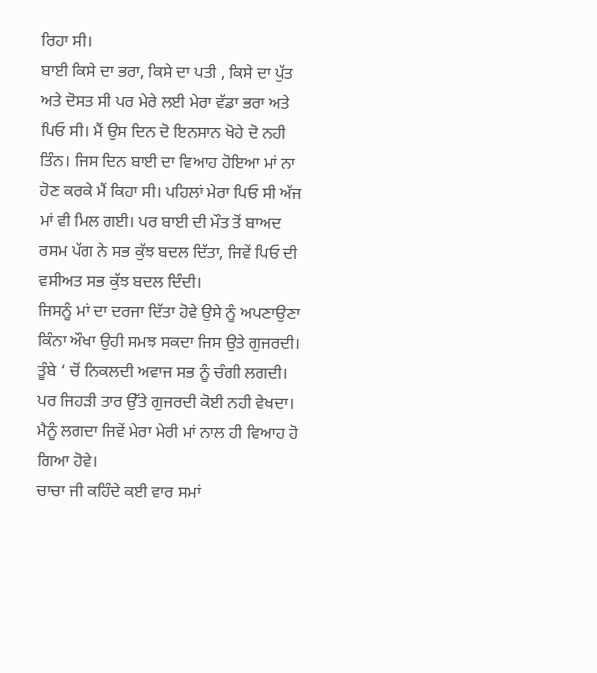ਰਿਹਾ ਸੀ।
ਬਾਈ ਕਿਸੇ ਦਾ ਭਰਾ, ਕਿਸੇ ਦਾ ਪਤੀ , ਕਿਸੇ ਦਾ ਪੁੱਤ ਅਤੇ ਦੋਸਤ ਸੀ ਪਰ ਮੇਰੇ ਲਈ ਮੇਰਾ ਵੱਡਾ ਭਰਾ ਅਤੇ ਪਿਓ ਸੀ। ਮੈਂ ਉਸ ਦਿਨ ਦੋ ਇਨਸਾਨ ਖੋਹੇ ਦੋ ਨਹੀ ਤਿੰਨ। ਜਿਸ ਦਿਨ ਬਾਈ ਦਾ ਵਿਆਹ ਹੋਇਆ ਮਾਂ ਨਾ ਹੋਣ ਕਰਕੇ ਮੈਂ ਕਿਹਾ ਸੀ। ਪਹਿਲਾਂ ਮੇਰਾ ਪਿਓ ਸੀ ਅੱਜ ਮਾਂ ਵੀ ਮਿਲ ਗਈ। ਪਰ ਬਾਈ ਦੀ ਮੌਤ ਤੋਂ ਬਾਅਦ ਰਸਮ ਪੱਗ ਨੇ ਸਭ ਕੁੱਝ ਬਦਲ ਦਿੱਤਾ, ਜਿਵੇਂ ਪਿਓ ਦੀ ਵਸੀਅਤ ਸਭ ਕੁੱਝ ਬਦਲ ਦਿੰਦੀ।
ਜਿਸਨੂੰ ਮਾਂ ਦਾ ਦਰਜਾ ਦਿੱਤਾ ਹੋਵੇ ਉਸੇ ਨੂੰ ਅਪਣਾਉਣਾ ਕਿੰਨਾ ਔਖਾ ਉਹੀ ਸਮਝ ਸਕਦਾ ਜਿਸ ਉਤੇ ਗੁਜਰਦੀ। ਤੂੰਬੇ ‘ ਚੋਂ ਨਿਕਲਦੀ ਅਵਾਜ ਸਭ ਨੂੰ ਚੰਗੀ ਲਗਦੀ। ਪਰ ਜਿਹੜੀ ਤਾਰ ਉੱਤੇ ਗੁਜਰਦੀ ਕੋਈ ਨਹੀ ਵੇਖਦਾ। ਮੈਨੂੰ ਲਗਦਾ ਜਿਵੇਂ ਮੇਰਾ ਮੇਰੀ ਮਾਂ ਨਾਲ ਹੀ ਵਿਆਹ ਹੋ ਗਿਆ ਹੋਵੇ।
ਚਾਚਾ ਜੀ ਕਹਿੰਦੇ ਕਈ ਵਾਰ ਸਮਾਂ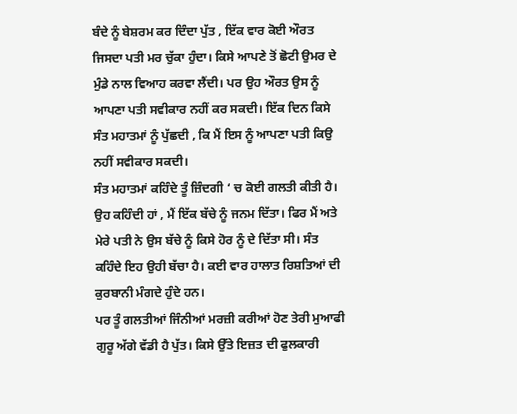ਬੰਦੇ ਨੂੰ ਬੇਸ਼ਰਮ ਕਰ ਦਿੰਦਾ ਪੁੱਤ , ਇੱਕ ਵਾਰ ਕੋਈ ਔਰਤ ਜਿਸਦਾ ਪਤੀ ਮਰ ਚੁੱਕਾ ਹੁੰਦਾ। ਕਿਸੇ ਆਪਣੇ ਤੋਂ ਛੋਟੀ ਉਮਰ ਦੇ ਮੁੰਡੇ ਨਾਲ ਵਿਆਹ ਕਰਵਾ ਲੈਂਦੀ। ਪਰ ਉਹ ਔਰਤ ਉਸ ਨੂੰ ਆਪਣਾ ਪਤੀ ਸਵੀਕਾਰ ਨਹੀਂ ਕਰ ਸਕਦੀ। ਇੱਕ ਦਿਨ ਕਿਸੇ ਸੰਤ ਮਹਾਤਮਾਂ ਨੂੰ ਪੁੱਛਦੀ , ਕਿ ਮੈਂ ਇਸ ਨੂੰ ਆਪਣਾ ਪਤੀ ਕਿਉ ਨਹੀਂ ਸਵੀਕਾਰ ਸਕਦੀ।
ਸੰਤ ਮਹਾਤਮਾਂ ਕਹਿੰਦੇ ਤੂੰ ਜ਼ਿੰਦਗੀ ‘ ਚ ਕੋਈ ਗਲਤੀ ਕੀਤੀ ਹੈ। ਉਹ ਕਹਿੰਦੀ ਹਾਂ , ਮੈਂ ਇੱਕ ਬੱਚੇ ਨੂੰ ਜਨਮ ਦਿੱਤਾ। ਫਿਰ ਮੈਂ ਅਤੇ ਮੇਰੇ ਪਤੀ ਨੇ ਉਸ ਬੱਚੇ ਨੂੰ ਕਿਸੇ ਹੋਰ ਨੂੰ ਦੇ ਦਿੱਤਾ ਸੀ। ਸੰਤ ਕਹਿੰਦੇ ਇਹ ਉਹੀ ਬੱਚਾ ਹੈ। ਕਈ ਵਾਰ ਹਾਲਾਤ ਰਿਸ਼ਤਿਆਂ ਦੀ ਕੁਰਬਾਨੀ ਮੰਗਦੇ ਹੁੰਦੇ ਹਨ।
ਪਰ ਤੂੰ ਗਲਤੀਆਂ ਜਿੰਨੀਆਂ ਮਰਜ਼ੀ ਕਰੀਆਂ ਹੋਣ ਤੇਰੀ ਮੁਆਫੀ ਗੁਰੂ ਅੱਗੇ ਵੱਡੀ ਹੈ ਪੁੱਤ। ਕਿਸੇ ਉੱਤੇ ਇਜ਼ਤ ਦੀ ਫੁਲਕਾਰੀ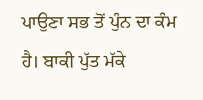ਪਾਉਣਾ ਸਭ ਤੋਂ ਪੁੰਨ ਦਾ ਕੰਮ ਹੈ। ਬਾਕੀ ਪੁੱਤ ਮੱਕੇ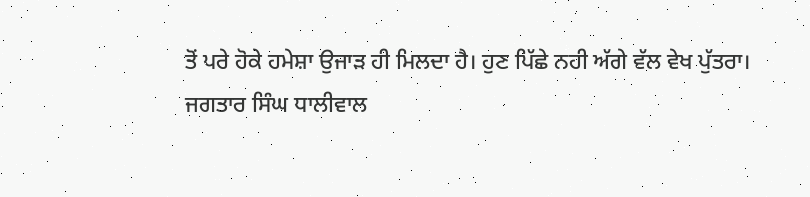ਤੋਂ ਪਰੇ ਹੋਕੇ ਹਮੇਸ਼ਾ ਉਜਾੜ ਹੀ ਮਿਲਦਾ ਹੈ। ਹੁਣ ਪਿੱਛੇ ਨਹੀ ਅੱਗੇ ਵੱਲ ਵੇਖ ਪੁੱਤਰਾ।
ਜਗਤਾਰ ਸਿੰਘ ਧਾਲੀਵਾਲ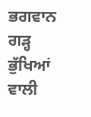ਭਗਵਾਨ ਗੜ੍ਹ ਭੁੱਖਿਆਂ ਵਾਲੀ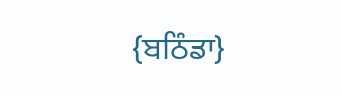{ਬਠਿੰਡਾ}